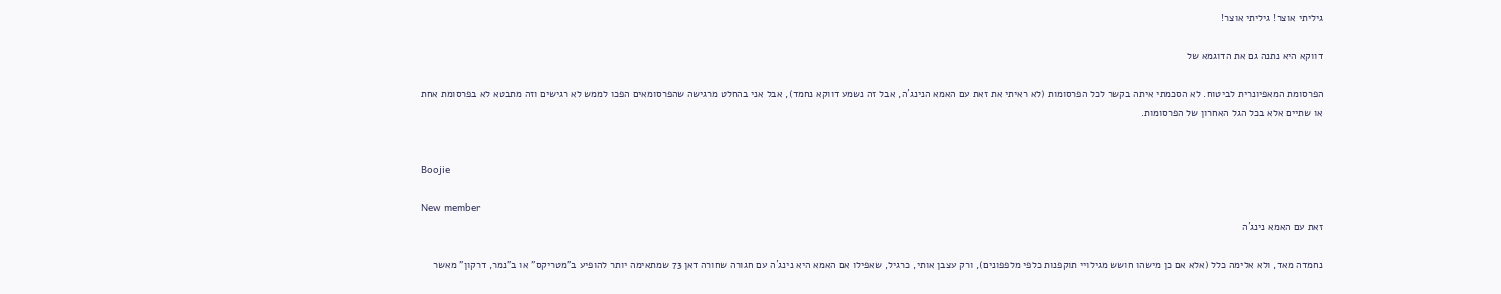גיליתי אוצר! גיליתי אוצר!

דווקא היא נתנה גם את הדוגמא של

הפרסומת המאפיונרית לביטוח. לא הסכמתי איתה בקשר לכל הפרסומות (לא ראיתי את זאת עם האמא הנינג´ה, אבל זה נשמע דווקא נחמד), אבל אני בהחלט מרגישה שהפרסומאים הפכו לממש לא רגישים וזה מתבטא לא בפרסומת אחת או שתיים אלא בכל הגל האחרון של הפרסומות.


Boojie

New member
זאת עם האמא נינג´ה

נחמדה מאד, ולא אלימה כלל (אלא אם כן מישהו חושש מגילויי תוקפנות כלפי מלפפונים), ורק עצבן אותי, כרגיל, שאפילו אם האמא היא נינג´ה עם חגורה שחורה דאן 73 שמתאימה יותר להופיע ב"מטריקס" או ב"נמר, דרקון" מאשר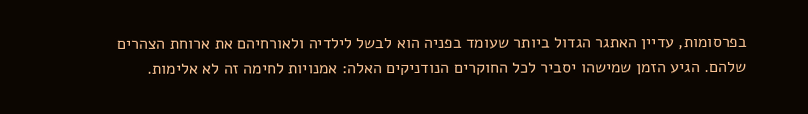בפרסומות, עדיין האתגר הגדול ביותר שעומד בפניה הוא לבשל לילדיה ולאורחיהם את ארוחת הצהרים שלהם. הגיע הזמן שמישהו יסביר לכל החוקרים הנודניקים האלה: אמנויות לחימה זה לא אלימות.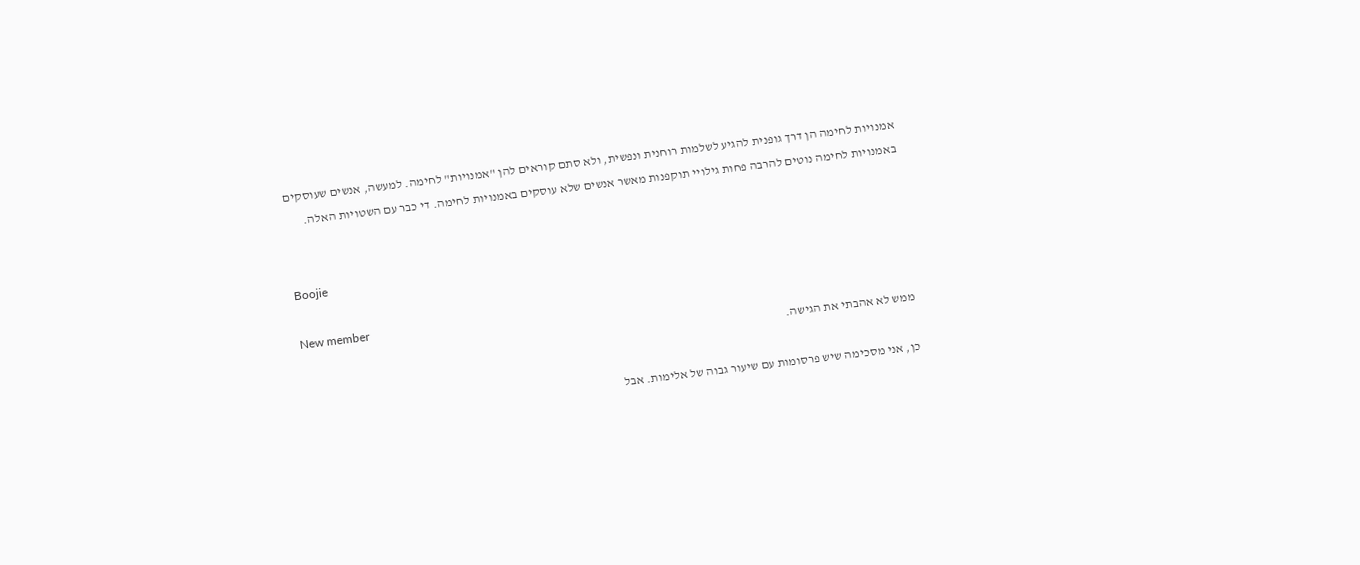אמנויות לחימה הן דרך גופנית להגיע לשלמות רוחנית ונפשית, ולא סתם קוראים להן "אמנויות" לחימה. למעשה, אנשים שעוסקים באמנויות לחימה נוטים להרבה פחות גילויי תוקפנות מאשר אנשים שלא עוסקים באמנויות לחימה. די כבר עם השטויות האלה.


Boojie

New member
ממש לא אהבתי את הגישה.

כן, אני מסכימה שיש פרסומות עם שיעור גבוה של אלימות. אבל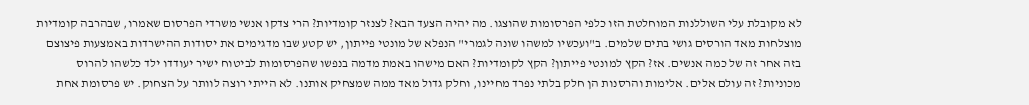לא מקובלת עלי השוללנות המוחלטת הזו כלפי הפרסומות שהוצגו. מה יהיה הצעד הבא? לצנזר קומדיות? הרי צדקו אנשי משרדי הפרסום שאמרו, שבהרבה קומדיות מוצלחות מאד הורסים גושי בתים שלמים. ב"ועכשיו למשהו שונה לגמרי" הנפלא של מונטי פייתון, יש קטע שבו מדגימים את יסודות ההישרדות באמצעות פיצוצם בזה אחר זה של כמה אנשים. אז? הקץ למונטי פייתון? הקץ לקומדיות? האם מישהו באמת מדמה בנפשו שהפרסומות לביטוח ישיר יעודדו ילד כלשהו להרוס מכוניות? זה עולם אלים. אלימות והרסנות הן חלק בלתי נפרד מחיינו, וחלק גדול מאד ממה שמצחיק אותנו. לא הייתי רוצה לוותר על הצחוק. יש פרסומת אחת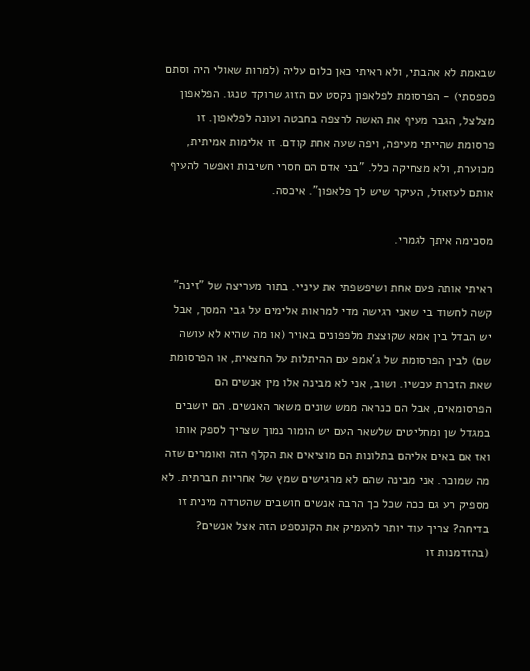שבאמת לא אהבתי, ולא ראיתי כאן כלום עליה (למרות שאולי היה וסתם פספסתי) - הפרסומת לפלאפון נקסט עם הזוג שרוקד טנגו. הפלאפון מצלצל, הגבר מעיף את האשה לרצפה בחבטה ועונה לפלאפון. זו פרסומת שהייתי מעיפה, ויפה שעה אחת קודם. זו אלימות אמיתית, מכוערת, ולא מצחיקה כלל. "בני אדם הם חסרי חשיבות ואפשר להעיף אותם לעזאזל, העיקר שיש לך פלאפון". איכסה.

מסכימה איתך לגמרי.

ראיתי אותה פעם אחת ושיפשפתי את עיניי. בתור מעריצה של "זינה" קשה לחשוד בי שאני רגישה מדי למראות אלימים על גבי המסך, אבל יש הבדל בין אמא שקוצצת מלפפונים באויר (או מה שהיא לא עושה שם) לבין הפרסומת של ג´אמפ עם ההיתלות על החצאית, או הפרסומת שאת הזכרת עכשיו. ושוב, אני לא מבינה אלו מין אנשים הם הפרסומאים, אבל הם כנראה ממש שונים משאר האנשים. הם יושבים במגדל שן ומחליטים שלשאר העם יש הומור נמוך שצריך לספק אותו ואז אם באים אליהם בתלונות הם מוציאים את הקלף הזה ואומרים שזה מה שמוכר. אני מבינה שהם לא מרגישים שמץ של אחריות חברתית. לא מספיק רע גם ככה שכל כך הרבה אנשים חושבים שהטרדה מינית זו בדיחה? צריך עוד יותר להעמיק את הקונספט הזה אצל אנשים? (בהזדמנות זו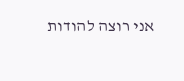אני רוצה להודות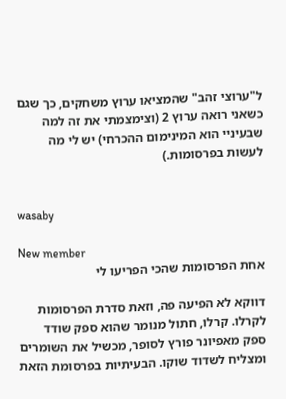ל"ערוצי זהב" שהמציאו ערוץ משחקים, כך שגם כשאני רואה ערוץ 2 (וצימצמתי את זה למה שבעיניי הוא המינימום ההכרחי) יש לי מה לעשות בפרסומות.)


wasaby

New member
אחת הפרסומות שהכי הפריעו לי

דווקא לא הפיעה פה, וזאת סדרת הפרסומות לקרלו. קרלו, חתול מנומר שהוא ספק שודד ספק מאפיונר פורץ לסופר, מכשיל את השומרים ומצליח לשדוד שוקו. הבעיתיות בפרסומת הזאת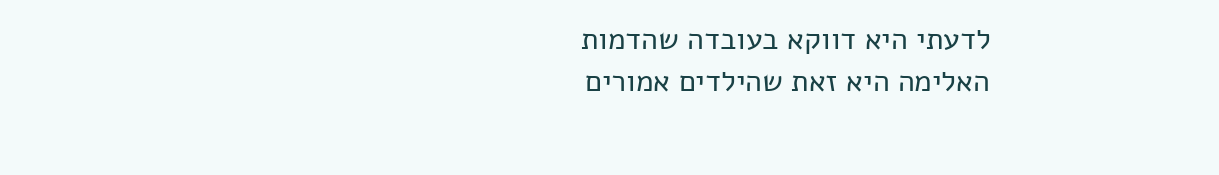לדעתי היא דווקא בעובדה שהדמות האלימה היא זאת שהילדים אמורים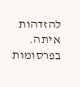להזדהות איתה. בפרסומות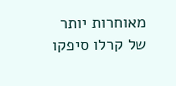מאוחרות יותר של קרלו סיפקו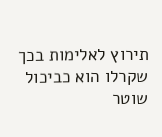תירוץ לאלימות בכך שקרלו הוא כביכול שוטר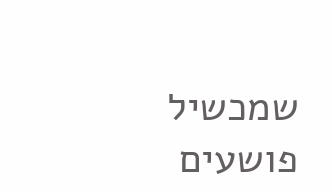שמכשיל פושעים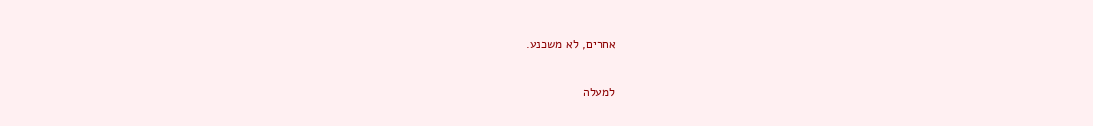אחרים, לא משכנע.

למעלה